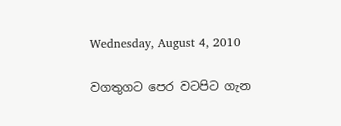Wednesday, August 4, 2010

වගතුගට පෙර වටපිට ගැන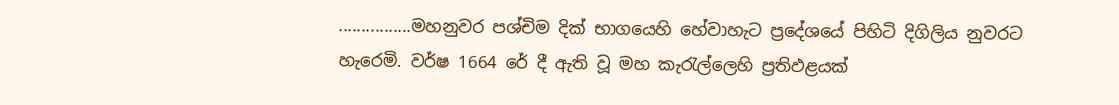................මහනුවර පශ්චිම දික් භාගයෙහි හේවාහැට ප්‍රදේශයේ පිහිටි දිගිලිය නුවරට හැරෙමි. වර්ෂ 1664 රේ දී ඇති වූ මහ කැරැල්ලෙහි ප්‍රතිඵළයක්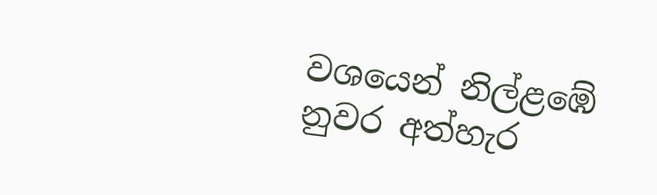වශයෙන් නිල්ළඹේ නුවර අත්හැර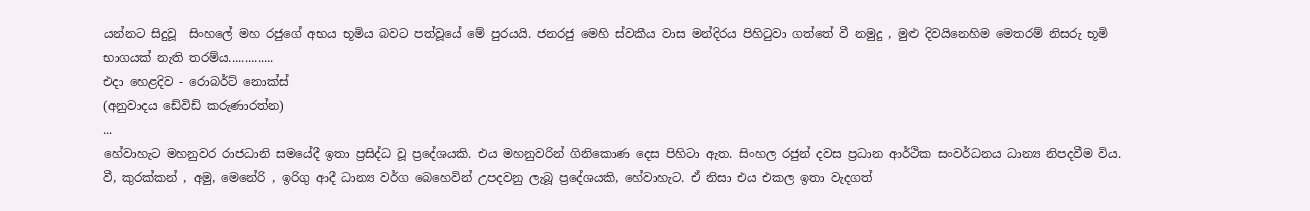යන්නට සිදුවූ  සිංහලේ මහ රජුගේ අභය භූමිය බවට පත්වූයේ මේ පුරයයි. ජනරජු මෙහි ස්වකීය වාස මන්දිරය පිහිටුවා ගත්තේ වී නමුදු , මුළු දිවයිනෙහිම මෙතරම් නිසරු භූමි භාගයක් නැති තරම්ය..............
එදා හෙළදිව - රොබර්ට් නොක්ස්
(අනුවාදය ඩේවිඩ් කරුණාරත්න)
...
හේවාහැට මහනුවර රාජධානි සමයේදී ඉතා ප්‍රසිද්ධ වූ ප්‍රදේශයකි. එය මහනුවරින් ගිනිකොණ දෙස පිහිටා ඇත. සිංහල රජුන් දවස ප්‍රධාන ආර්ථික සංවර්ධනය ධාන්‍ය නිපදවීම විය. වී, කුරක්කන් , අමු, මෙනේරි , ඉරිගු ආදී ධාන්‍ය වර්ග බෙහෙවින් උපදවනු ලැබූ ප්‍රදේශයකි, හේවාහැට. ඒ නිසා එය එකල ඉතා වැදගත්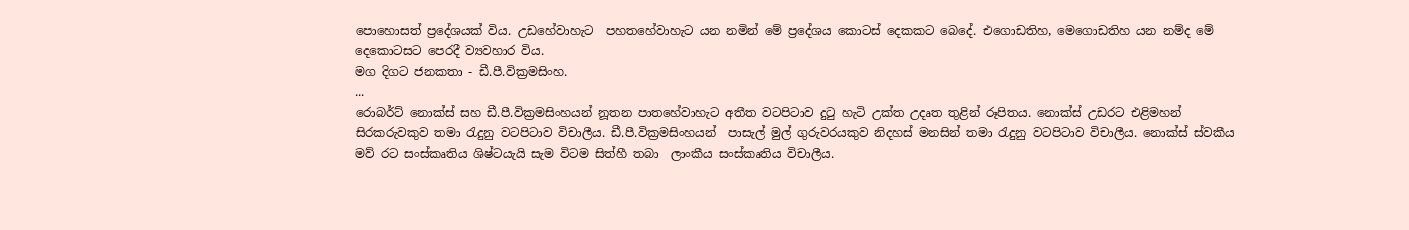පොහොසත් ප්‍රදේශයක් විය. උඩහේවාහැට  පහතහේවාහැට යන නමින් මේ ප්‍රදේශය කොටස් දෙකකට බෙදේ. එගොඩතිහ, මෙගොඩතිහ යන නම්ද මේ දෙකොටසට පෙරදී ව්‍යවහාර විය.
මග දිගට ජනකතා - ඩී.පී.වික්‍රමසිංහ.
...
රොබර්ට් නොක්ස් සහ ඩී.පී.වික්‍රමසිංහයන් නූතන පාතහේවාහැට අතීත වටපිටාව දුටු හැටි උක්ත උදෘත තුළින් රූපිතය. නොක්ස් උඩරට එළිමහන් සිරකරුවකුව තමා රැදුනු වටපිටාව විචාලීය. ඩී.පී.වික්‍රමසිංහයන්  පාසැල් මුල් ගුරුවරයකුව නිදහස් මනසින් තමා රැදුනු වටපිටාව විචාලීය. නොක්ස් ස්වකීය මව් රට සංස්කෘතිය ශිෂ්ටයැයි සැම විටම සිත්හී තබා  ලාංකීය සංස්කෘතිය විචාලීය.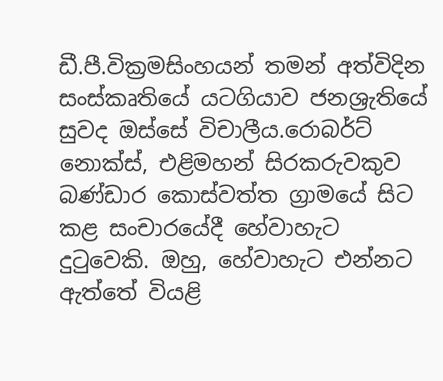ඩී.පී.වික්‍රමසිංහයන් තමන් අත්විදින සංස්කෘතියේ යටගියාව ජනශ්‍රැතියේ සුවද ඔස්සේ විචාලීය.රොබර්ට් නොක්ස්, එළිමහන් සිරකරුවකුව බණ්ඩාර කොස්වත්ත ග්‍රාමයේ සිට කළ සංචාරයේදී හේවාහැට දුටුවෙකි. ඔහු, හේවාහැට එන්නට ඇත්තේ වියළි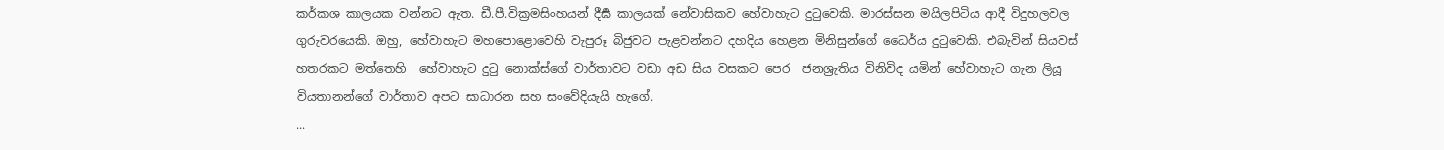කර්කශ කාලයක වන්නට ඇත. ඩී.පී.වික්‍රමසිංහයන් දීර්‍ඝ කාලයක් නේවාසිකව හේවාහැට දුටුවෙකි. මාරස්සන මයිලපිටිය ආදී විදුහලවල ගුරුවරයෙකි. ඔහු, හේවාහැට මහපොළොවෙහි වැපුරූ බිජුවට පැළවන්නට දහදිය හෙළන මිනිසුන්ගේ ධෛර්ය දුටුවෙකි. එබැවින් සියවස් හතරකට මත්තෙහි  හේවාහැට දුටු නොක්ස්ගේ වාර්තාවට වඩා අඩ සිය වසකට පෙර  ජනශ්‍රැතිය විනිවිද යමින් හේවාහැට ගැන ලියූ  වියතානන්ගේ වාර්තාව අපට සාධාරන සහ සංවේදියැයි හැගේ.
...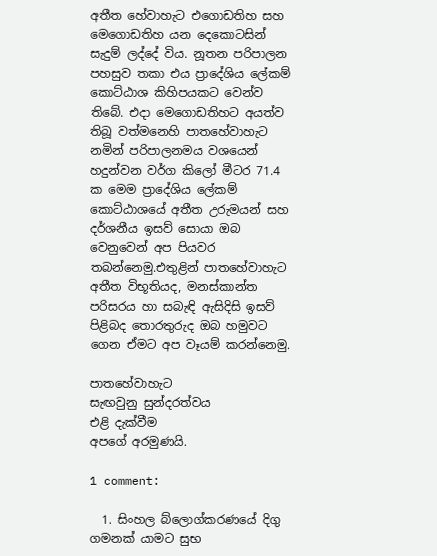අතීත හේවාහැට එගොඩතිහ සහ මෙගොඩතිහ යන දෙකොටසින් සැදුම් ලද්දේ විය. නූතන පරිපාලන පහසුව තකා එය ප්‍රාදේශිය ලේකම් කොට්ඨාශ කිහිපයකට වෙන්ව තිබේ. එදා මෙගොඩතිහට අයත්ව තිබූ වත්මනෙහි පාතහේවාහැට නමින් පරිපාලනමය වශයෙන් හදුන්වන වර්ග කිලෝ මීටර 71.4 ක මෙම ප්‍රාදේශිය ලේකම් කොට්ඨාශයේ අතීත උරුමයන් සහ දර්ශනීය ඉසව් සොයා ඔබ වෙනුවෙන් අප පියවර තබන්නෙමු.එතුළින් පාතහේවාහැට අතීත විභූතියද, මනස්කාන්ත පරිසරය හා සබැඳි ඇසිදිසි ඉසව් පිළිබද තොරතුරුද ඔබ හමුවට ගෙන ඒමට අප වෑයම් කරන්නෙමු.

පාතහේවාහැට
සැඟවුනු සුන්දරත්වය
එළි දැක්වීම
අපගේ අරමුණයි.

1 comment:

  1. සිංහල බ්ලොග්කරණයේ දිගු ගමනක් යාමට සුභ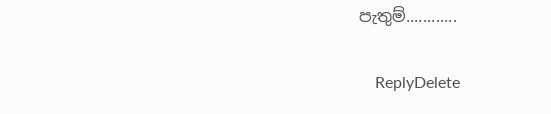පැතුම්............

    ReplyDelete